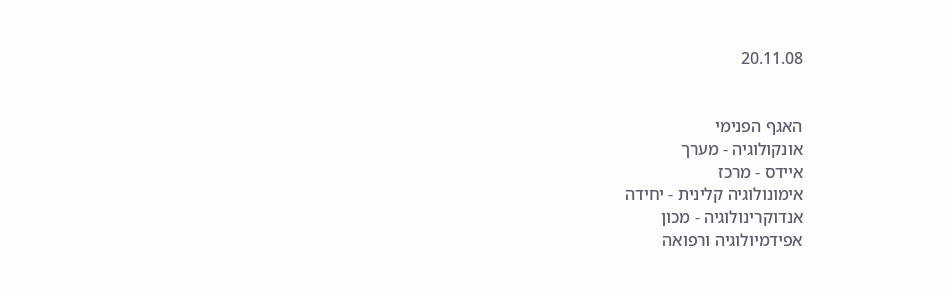20.11.08


האגף הפנימי
אונקולוגיה - מערך
איידס - מרכז
אימונולוגיה קלינית - יחידה
אנדוקרינולוגיה - מכון
אפידמיולוגיה ורפואה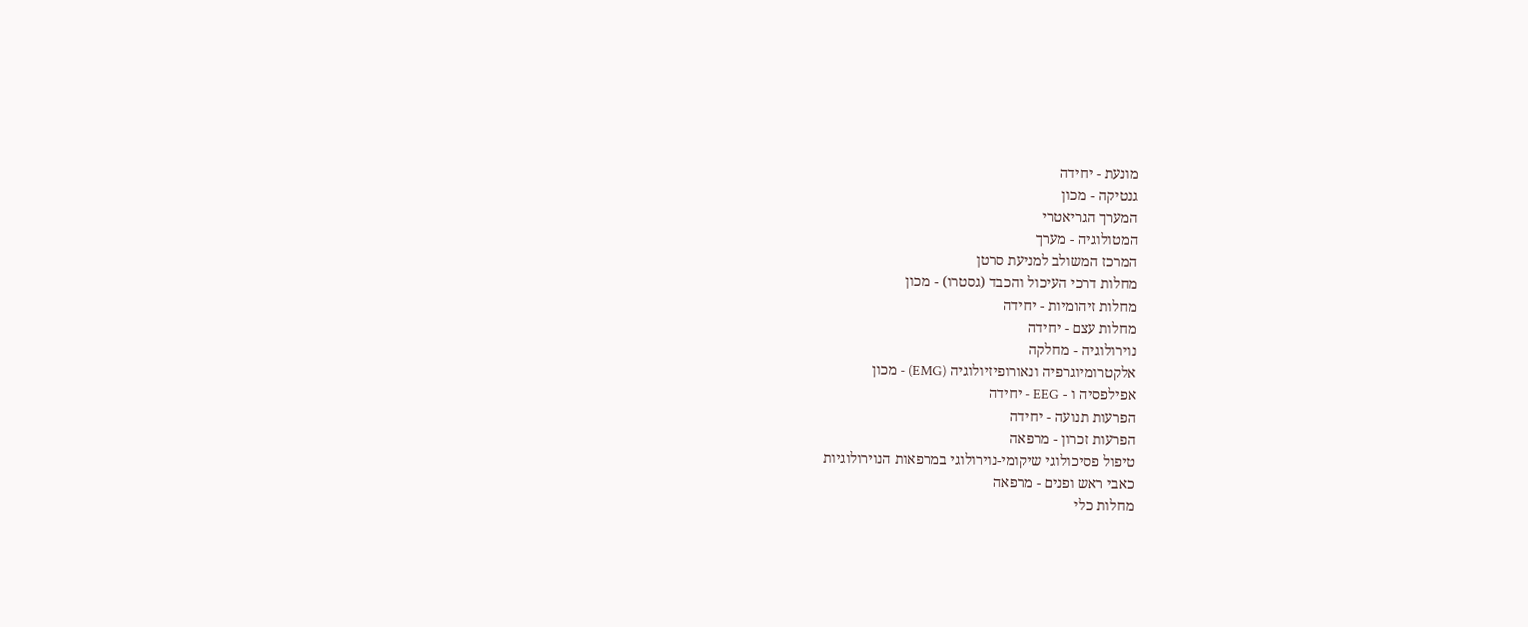מונעת - יחידה
גנטיקה - מכון
המערך הגריאטרי
המטולוגיה - מערך
המרכז המשולב למניעת סרטן
מחלות דרכי העיכול והכבד (גסטרו) - מכון
מחלות זיהומיות - יחידה
מחלות עצם - יחידה
נוירולוגיה - מחלקה
אלקטרומיוגרפיה ונאורופיזיולוגיה (EMG) - מכון
אפילפסיה ו - EEG - יחידה
הפרעות תנועה - יחידה
הפרעות זכרון - מרפאה
טיפול פסיכולוגי שיקומי-נוירולוגי במרפאות הנוירולוגיות
כאבי ראש ופנים - מרפאה
מחלות כלי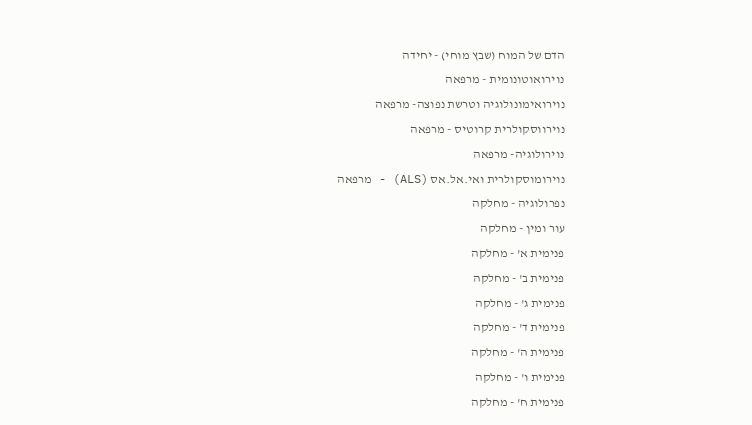הדם של המוח (שבץ מוחי) - יחידה
נוירואוטונומית - מרפאה
נוירואימונולוגיה וטרשת נפוצה- מרפאה
נוירווסקולרית קרוטיס - מרפאה
נוירולוגיה- מרפאה
נוירומוסקולרית ואי.אל.אס (ALS) - מרפאה
נפרולוגיה - מחלקה
עור ומין - מחלקה
פנימית א' - מחלקה
פנימית ב' - מחלקה
פנימית ג' - מחלקה
פנימית ד' - מחלקה
פנימית ה' - מחלקה
פנימית ו' - מחלקה
פנימית ח' - מחלקה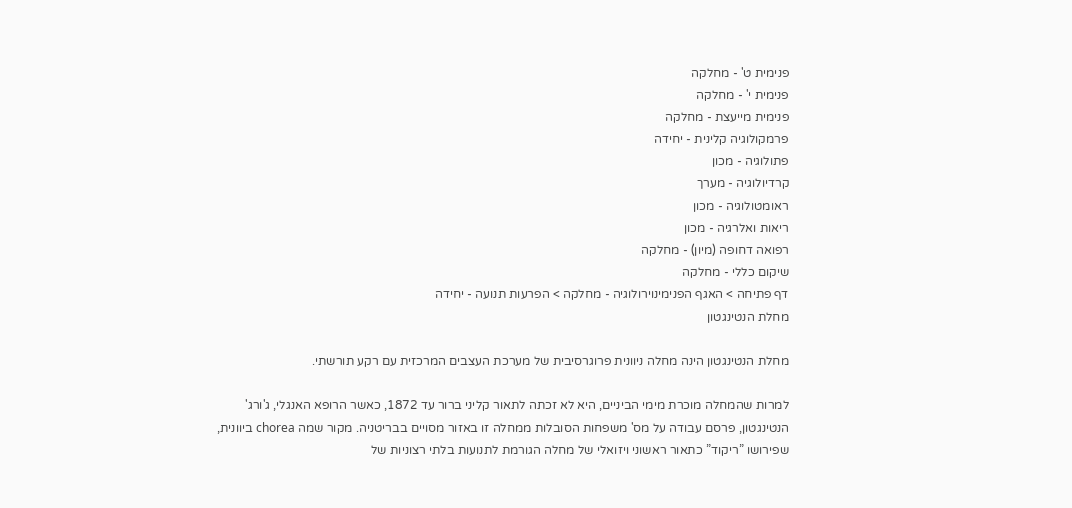פנימית ט' - מחלקה
פנימית י' - מחלקה
פנימית מייעצת - מחלקה
פרמקולוגיה קלינית - יחידה
פתולוגיה - מכון
קרדיולוגיה - מערך
ראומטולוגיה - מכון
ריאות ואלרגיה - מכון
רפואה דחופה (מיון) - מחלקה
שיקום כללי - מחלקה
דף פתיחה > האגף הפנימינוירולוגיה - מחלקה > הפרעות תנועה - יחידה
מחלת הנטינגטון

מחלת הנטינגטון הינה מחלה ניוונית פרוגרסיבית של מערכת העצבים המרכזית עם רקע תורשתי.

למרות שהמחלה מוכרת מימי הביניים, היא לא זכתה לתאור קליני ברור עד 1872, כאשר הרופא האנגלי, ג'ורג' הנטינגטון, פרסם עבודה על מס' משפחות הסובלות ממחלה זו באזור מסויים בבריטניה. מקור שמה chorea ביוונית, שפירושו ”ריקוד” כתאור ראשוני ויזואלי של מחלה הגורמת לתנועות בלתי רצוניות של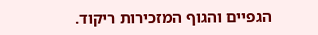הגפיים והגוף המזכירות ריקוד.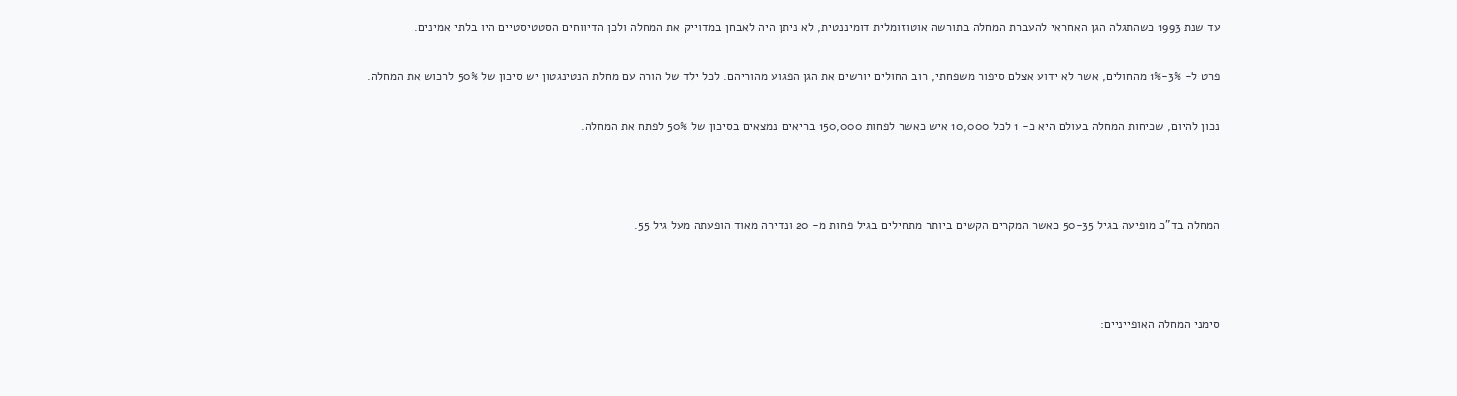עד שנת 1993 כשהתגלה הגן האחראי להעברת המחלה בתורשה אוטוזומלית דומיננטית, לא ניתן היה לאבחן במדוייק את המחלה ולכן הדיווחים הסטטיסטיים היו בלתי אמינים.

פרט ל- 3%-1% מהחולים, אשר לא ידוע אצלם סיפור משפחתי, רוב החולים יורשים את הגן הפגוע מהוריהם. לכל ילד של הורה עם מחלת הנטינגטון יש סיכון של 50% לרכוש את המחלה.

נכון להיום, שכיחות המחלה בעולם היא כ- 1 לכל 10,000 איש כאשר לפחות 150,000 בריאים נמצאים בסיכון של 50% לפתח את המחלה.



המחלה בד”כ מופיעה בגיל 50-35 כאשר המקרים הקשים ביותר מתחילים בגיל פחות מ- 20 ונדירה מאוד הופעתה מעל גיל 55.



סימני המחלה האופייניים: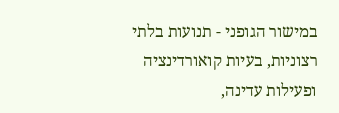במישור הגופני - תנועות בלתי רצוניות, בעיות קואורדינציה ופעילות עדינה,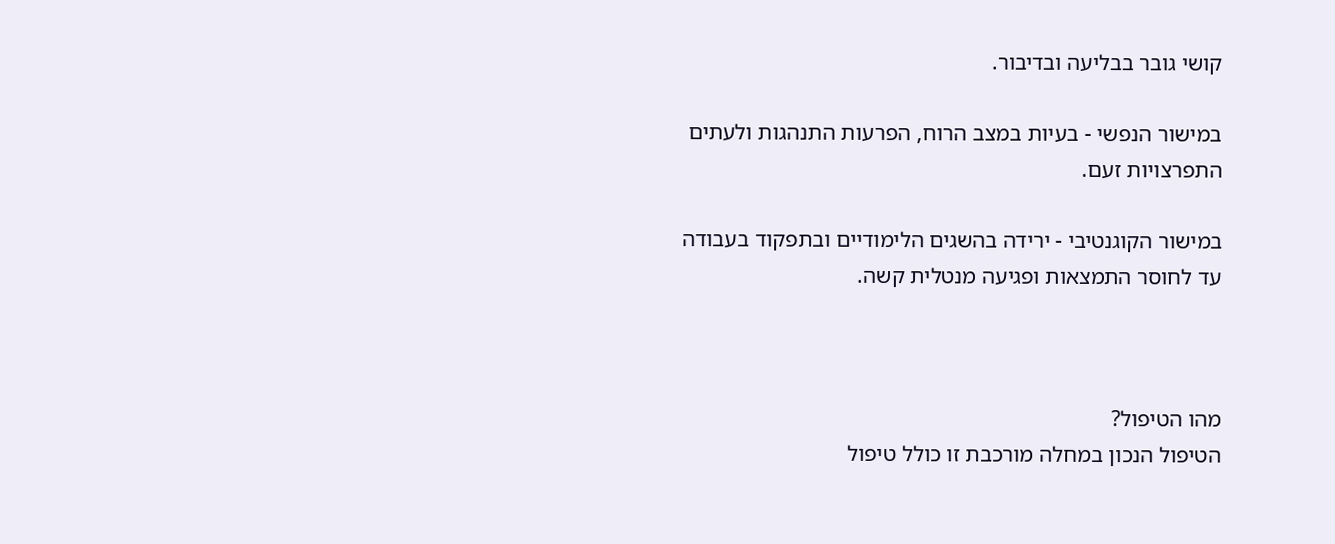קושי גובר בבליעה ובדיבור.

במישור הנפשי - בעיות במצב הרוח, הפרעות התנהגות ולעתים התפרצויות זעם.

במישור הקוגנטיבי - ירידה בהשגים הלימודיים ובתפקוד בעבודה עד לחוסר התמצאות ופגיעה מנטלית קשה.



מהו הטיפול?
הטיפול הנכון במחלה מורכבת זו כולל טיפול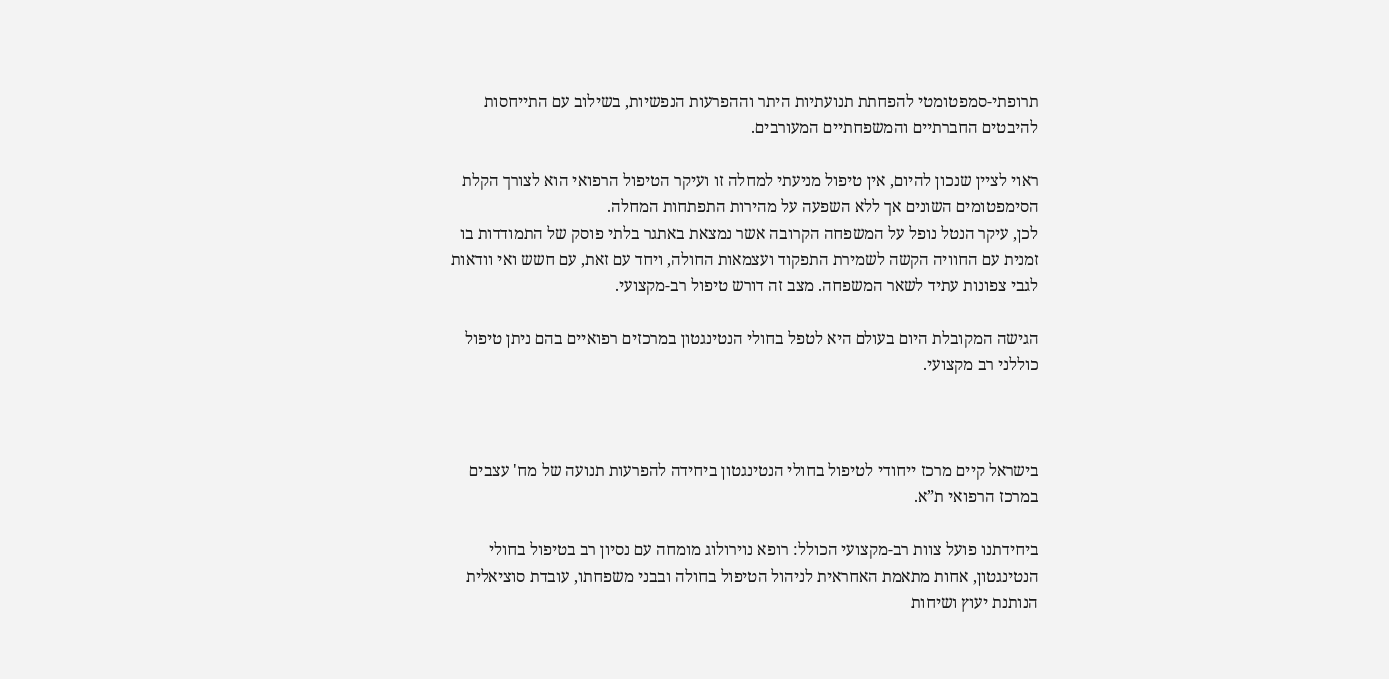תרופתי-סמפטומטי להפחתת תנועתיות היתר וההפרעות הנפשיות, בשילוב עם התייחסות להיבטים החברתיים והמשפחתיים המעורבים.

ראוי לציין שנכון להיום, אין טיפול מניעתי למחלה זו ועיקר הטיפול הרפואי הוא לצורך הקלת הסימפטומים השונים אך ללא השפעה על מהירות התפתחות המחלה.
לכן, עיקר הנטל נופל על המשפחה הקרובה אשר נמצאת באתגר בלתי פוסק של התמודדות בו זמנית עם החוויה הקשה לשמירת התפקוד ועצמאות החולה, ויחד עם זאת, עם חשש ואי וודאות לגבי צפונות עתיד לשאר המשפחה. מצב זה דורש טיפול רב-מקצועי.

הגישה המקובלת היום בעולם היא לטפל בחולי הנטינגטון במרכזים רפואיים בהם ניתן טיפול כוללני רב מקצועי.



בישראל קיים מרכז ייחודי לטיפול בחולי הנטינגטון ביחידה להפרעות תנועה של מח' עצבים במרכז הרפואי ת”א.

ביחידתנו פועל צוות רב-מקצועי הכולל: רופא נוירולוג מומחה עם נסיון רב בטיפול בחולי הנטינגטון, אחות מתאמת האחראית לניהול הטיפול בחולה ובבני משפחתו, עובדת סוציאלית הנותנת יעוץ ושיחות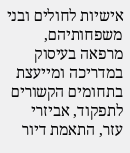אישיות לחולים ובני משפחותיהם, מרפאה בעיסוק במדריכה ומייעצת בתחומים הקשורים לתפקוד, אביזרי עזר, התאמת דיור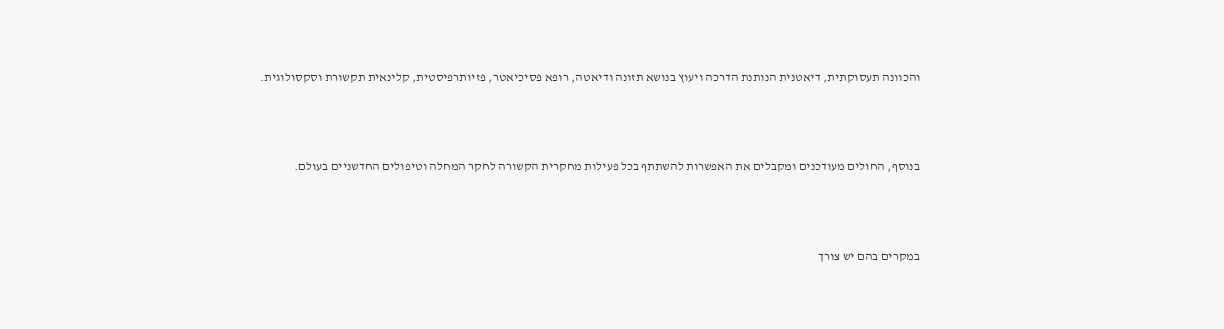והכוונה תעסוקתית, דיאטנית הנותנת הדרכה ויעוץ בנושא תזונה ודיאטה, רופא פסיכיאטר, פזיותרפיסטית, קלינאית תקשורת וסקסולוגית.



בנוסף, החולים מעודכנים ומקבלים את האפשרות להשתתף בכל פעילות מחקרית הקשורה לחקר המחלה וטיפולים החדשניים בעולם.



במקרים בהם יש צורך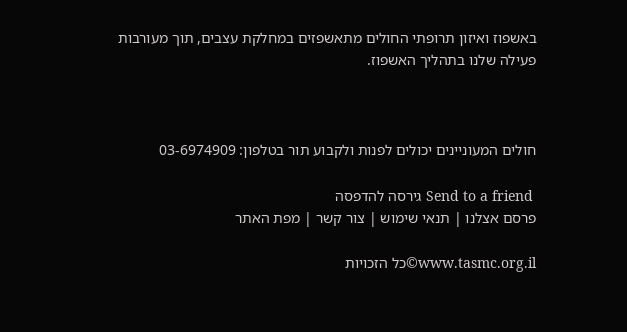באשפוז ואיזון תרופתי החולים מתאשפזים במחלקת עצבים, תוך מעורבות פעילה שלנו בתהליך האשפוז.



חולים המעוניינים יכולים לפנות ולקבוע תור בטלפון: 03-6974909

 Send to a friend גירסה להדפסה
פרסם אצלנו | תנאי שימוש | צור קשר | מפת האתר

www.tasmc.org.il©כל הזכויות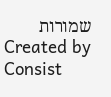שמורות
Created by Consist